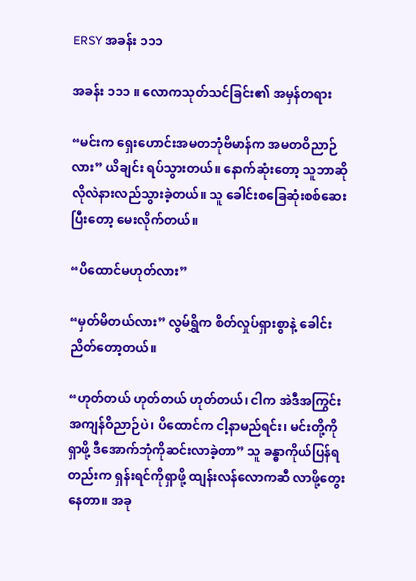ERSY အခန်း ၁၁၁

အခန်း ၁၁၁ ။ လောကသုတ်သင်ခြင်း၏ အမှန်တရား

“မင်းက ရှေးဟောင်းအမတဘုံဗိမာန်က အမတဝိညာဉ်လား” ယိချင်း ရပ်သွားတယ်။ နောက်ဆုံးတော့ သူဘာဆိုလိုလဲနားလည်သွားခဲ့တယ်။ သူ ခေါင်းစခြေဆုံးစစ်ဆေးပြီးတော့ မေးလိုက်တယ်။

“ပိထောင်မဟုတ်လား”

“မှတ်မိတယ်လား” လွမ်ရွှိက စိတ်လှုပ်ရှားစွာနဲ့ ခေါင်းညိတ်တော့တယ်။

“ဟုတ်တယ် ဟုတ်တယ် ဟုတ်တယ်၊ ငါက အဲဒီအကြွင်းအကျန်ဝိညာဉ်ပဲ၊ ပိထောင်က ငါ့နာမည်ရင်း၊ မင်းတို့ကို ရှာဖို့ ဒီအောက်ဘုံကိုဆင်းလာခဲ့တာ” သူ ခန္ဓာကိုယ်ပြန်ရတည်းက ရှန်းရင်ကိုရှာဖို့ ထျန်းလန်လောက‌ဆီ လာဖို့တွေးနေတာ။ အခု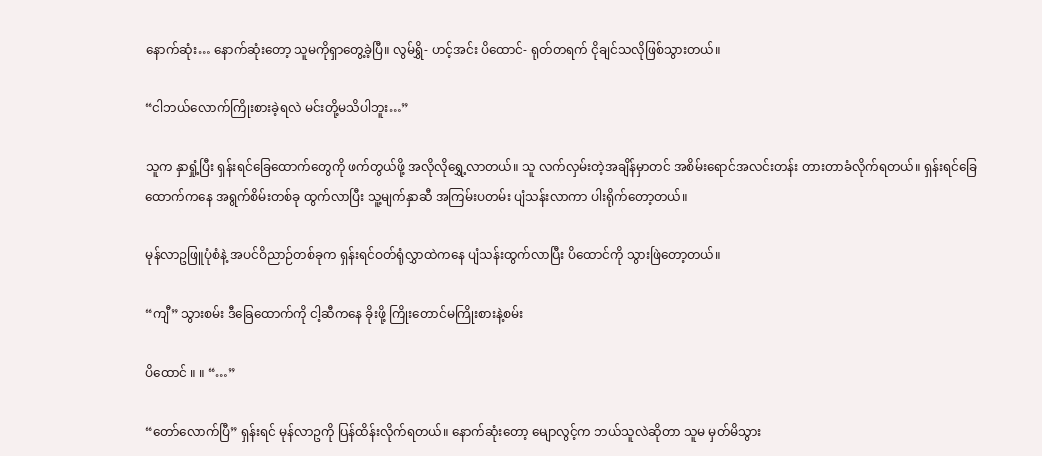နောက်ဆုံး… နောက်ဆုံးတော့ သူမကိုရှာတွေ့ခဲ့ပြီ။ လွမ်ရွှိ- ဟင့်အင်း ပိထောင်- ရုတ်တရက် ငိုချင်သလိုဖြစ်သွားတယ်။

“ငါဘယ်လောက်ကြိုးစားခဲ့ရလဲ မင်းတို့မသိပါဘူး…”

သူက နှာရှုံ့ပြီး ‌ရှန်းရင်ခြေထောက်တွေကို ဖက်တွယ်ဖို့ အလိုလိုရွှေ့လာတယ်။ သူ လက်လှမ်းတဲ့အချိန်မှာတင် အစိမ်းရောင်အလင်းတန်း တားတာခံလိုက်ရတယ်။ ရှန်းရင်ခြေထောက်ကနေ အရွက်စိမ်းတစ်ခု ထွက်လာပြီး သူ့မျက်နှာဆီ အကြမ်းပတမ်း ပျံသန်းလာကာ ပါးရိုက်တော့တယ်။

မုန်လာဥဖြူပုံစံနဲ့ အပင်ဝိညာဉ်တစ်ခုက ရှန်းရင်ဝတ်ရုံလွှာထဲကနေ ပျံသန်းထွက်လာပြီး ပိထောင်ကို သွားဖြဲတော့တယ်။

“ကျီ” သွားစမ်း ဒီခြေထောက်ကို ငါ့ဆီကနေ ခိုးဖို့ ကြိုးတောင်မကြိုးစားနဲ့စမ်း

ပိထောင် ။ ။ “…”

“တော်လောက်ပြီ” ရှန်းရင် မုန်လာဥကို ပြန်ထိန်းလိုက်ရတယ်။ နောက်ဆုံးတော့ ‌မျောလွင့်က ဘယ်သူလဲဆိုတာ သူမ မှတ်မိသွား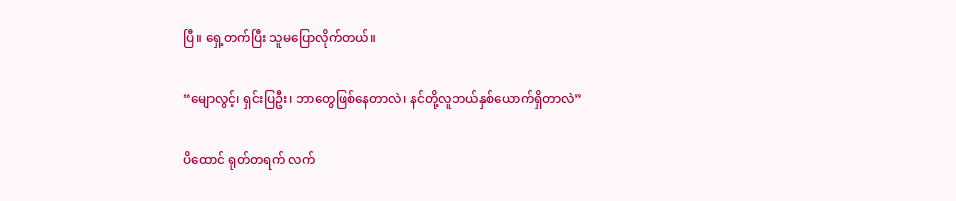ပြီ။ ရှေ့တက်ပြီး သူမပြောလိုက်တယ်။

“မျောလွင့်၊ ရှင်းပြဦး၊ ဘာတွေဖြစ်နေတာလဲ၊ နင်တို့လူဘယ်နှစ်ယောက်ရှိတာလဲ”

ပိထောင် ရုတ်တရက် လက်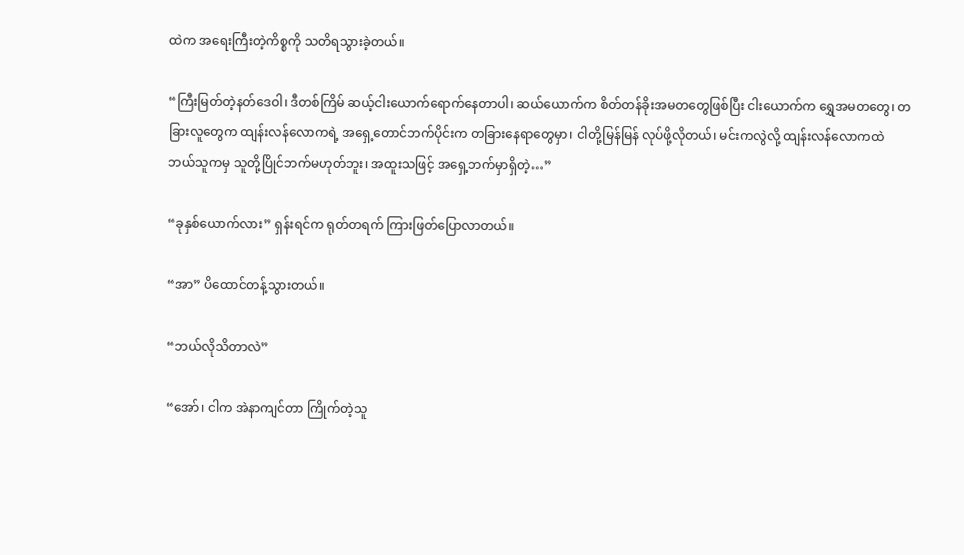ထဲက အရေးကြီးတဲ့ကိစ္စကို သတိရသွားခဲ့တယ်။

“ကြီးမြတ်တဲ့နတ်ဒေဝါ၊ ဒီတစ်ကြိမ် ဆယ့်ငါးယောက်ရောက်နေတာပါ၊ ဆယ်ယောက်က စိတ်တန်ခိုးအမတတွေဖြစ်ပြီး ငါးယောက်က ရွှေအမတတွေ၊ တခြားလူတွေက ထျန်းလန်လောကရဲ့ အရှေ့တောင်ဘက်ပိုင်းက တခြားနေရာတွေမှာ၊ ငါတို့မြန်မြန် လုပ်ဖို့လိုတယ်၊ မင်းကလွဲလို့ ထျန်းလန်လောကထဲ ဘယ်သူကမှ သူတို့ပြိုင်ဘက်မဟုတ်ဘူး၊ အထူးသဖြင့် အရှေ့ဘက်မှာရှိတဲ့…”

“ခုနှစ်ယောက်လား” ရှန်းရင်က ရုတ်တရက် ကြားဖြတ်ပြောလာတယ်။

“အာ” ပိထောင်တန့်သွားတယ်။

“ဘယ်လိုသိတာလဲ”

“အော်၊ ငါက အဲနာကျင်တာ ကြိုက်တဲ့သူ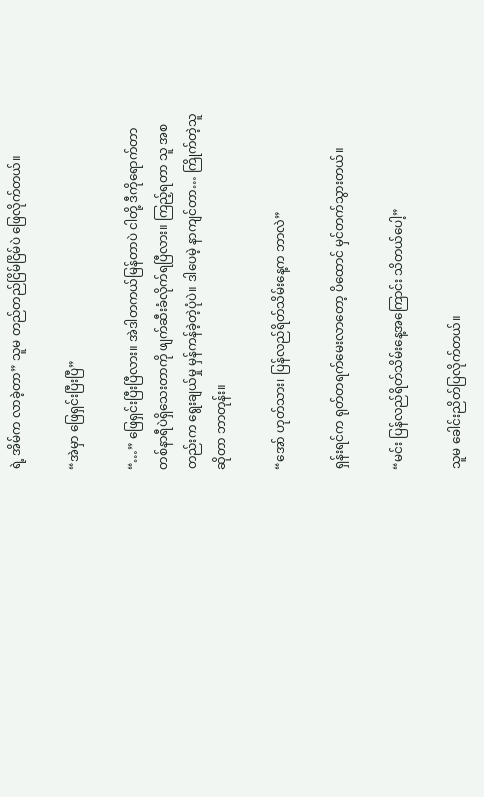ရဲ့ အိမ်က လာခဲ့တာ” သူမ တည်တည်ငြိမ်ငြိမ်ပဲ ‌ဖြေလိုက်တယ်။

“အဲမှာ ဖြေရှင်းပြီးပြီ”

“…” ဖြေရှင်းပြီးပြီလား။ အဲဒါတကယ်မြန်တာပဲ ငါတို့ ဒီကိုရောက်တာ တစ်နာရီပဲရှိသေးတာကို ဖျက်ဆီးခံလိုက်ရပြီလား။ ကြည့်ရတာ သူ အစတည်းက ရွေးချယ်မှု မှန်ကန်ခဲ့တဲ့ပုံပဲ။ ဒါပေမဲ့ နာကျင်တာ… ကြိုက်တဲ့သူဆိုတာ ဘာတုန်း။

“အော် ဟုတ်သား၊ ပြန်လည်ရိတ်သိမ်းနေ့က ဘာလဲ”

ရှန်းရင်က ရုတ်တရက်မေးလာတော့ ပိထောင် မှင်တက်သွားတယ်။

“မင်း ပြန်လည်ရိတ်သိမ်းနေ့အကြောင်း သိတယ်ပေါ့”

သူမ ခေါင်းညိတ်ပြလိုက်တယ်။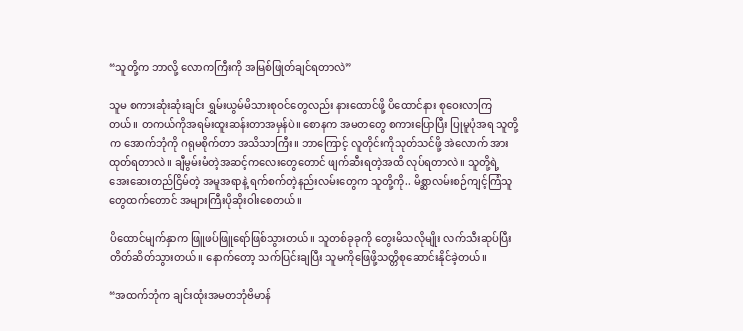“သူတို့က ဘာလို့ လောကကြီးကို အမြစ်ဖြုတ်ချင်ရတာလဲ”

သူမ စကားဆုံးဆုံးချင်း ရွှမ်းယွမ်မိသားစုဝင်တွေလည်း နားထောင်ဖို့ ပိထောင်နား စုဝေးလာကြတယ်။ တကယ်ကိုအရမ်းထူးဆန်းတာအမှန်ပဲ။ စောနက အမတတွေ စကားပြောပြီး ပြုမူပုံအရ သူတို့က အောက်ဘုံကို ဂရုမစိုက်တာ အသိသာကြီး။ ဘာကြောင့် လူတိုင်းကိုသုတ်သင်ဖို့ အဲလောက် အားထုတ်ရတာလဲ။ ချီမွမ်းမံတဲ့အဆင့်ကလေးတွေတောင် ဖျက်ဆီးရတဲ့အထိ လုပ်ရတာလဲ။ သူတို့ရဲ့ အေးဆေးတည်ငြိမ်တဲ့ အမူအရာနဲ့ ရက်စက်တဲ့နည်းလမ်းတွေက သူတို့ကို.. မိစ္ဆာလမ်းစဉ်ကျင့်ကြံသူတွေထက်တောင် အများကြီးပိုဆိုးဝါးစေတယ်။

ပိထောင်မျက်နှာက ဖြူဖပ်ဖြူရော်ဖြစ်သွားတယ်။ သူတစ်ခုခုကို တွေးမိသလိုမျိုး လက်သီးဆုပ်ပြီး တိတ်ဆိတ်သွားတယ်။ နောက်တော့ သက်ပြင်းချပြီး သူမကိုဖြေဖို့သတ္တိစုဆောင်းနိုင်ခဲ့တယ်။

“အထက်ဘုံက ချင်းထုံးအမတဘုံဗိမာန်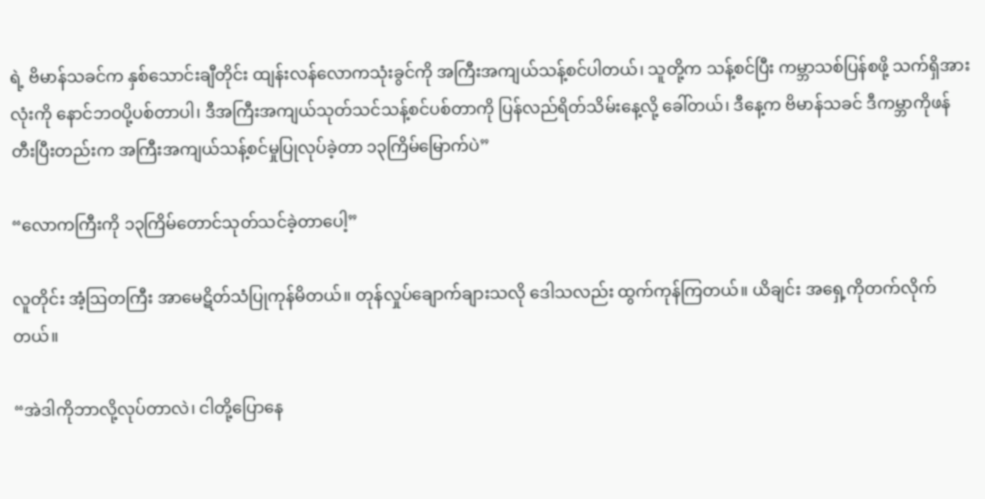ရဲ့ ဗိမာန်သခင်က နှစ်သောင်းချီတိုင်း ထျန်းလန်လောကသုံးခွင်ကို အကြီးအကျယ်သန့်စင်ပါတယ်၊ သူတို့က သန့်စင်ပြီး ကမ္ဘာသစ်ပြန်စဖို့ သက်ရှိအားလုံးကို နောင်ဘဝပို့ပစ်တာပါ၊ ဒီအကြီးအကျယ်သုတ်သင်သန့်စင်ပစ်တာကို ပြန်လည်ရိတ်သိမ်းနေ့လို့ ခေါ်တယ်၊ ဒီနေ့က ဗိမာန်သခင် ဒီကမ္ဘာကိုဖန်တီးပြီးတည်းက အကြီးအကျယ်သန့်စင်မှုပြုလုပ်ခဲ့တာ ၁၃ကြိမ်မြောက်ပဲ”

“လောကကြီးကို ၁၃ကြိမ်တောင်သုတ်သင်ခဲ့တာပေါ့”

လူတိုင်း အံ့ဩတကြီး အာမေဋိတ်သံပြုကုန်မိတယ်။ ‌တုန်လှုပ်ချောက်ချားသလို ဒေါသလည်း ထွက်ကုန်ကြတယ်။ ယိချင်း အရှေ့ကိုတက်လိုက်တယ်။

“အဲဒါကိုဘာလို့လုပ်တာလဲ၊ ငါတို့ပြောနေ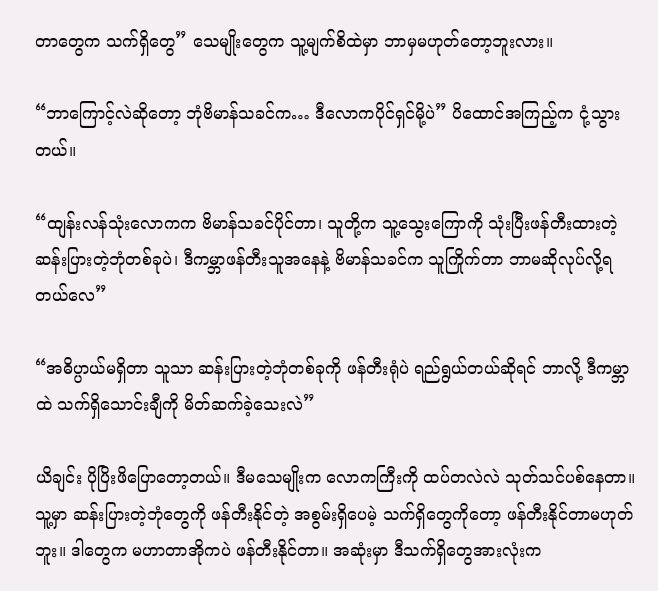တာတွေက သက်ရှိတွေ” သေမျိုးတွေက သူ့မျက်စိထဲမှာ ဘာမှမဟုတ်တော့ဘူးလား။

“ဘာကြောင့်လဲဆိုတော့ ဘုံဗိမာန်သခင်က… ဒီလောကပိုင်ရှင်မို့ပဲ” ပိထောင်အကြည့်က ငုံ့သွားတယ်။

“ထျန်းလန်သုံးလောကက ဗိမာန်သခင်ပိုင်တာ၊ သူတို့က သူ့သွေးကြောကို သုံးပြီးဖန်တီးထားတဲ့ ဆန်းပြားတဲ့ဘုံတစ်ခုပဲ၊ ဒီကမ္ဘာဖန်တီးသူအနေနဲ့ ဗိမာန်သခင်က သူကြိုက်တာ ဘာမဆိုလုပ်လို့ရတယ်လေ”

“အဓိပ္ပာယ်မရှိတာ သူသာ ဆန်းပြားတဲ့ဘုံတစ်ခုကို ဖန်တီးရုံပဲ ရည်ရွယ်တယ်ဆိုရင် ဘာလို့ ဒီကမ္ဘာထဲ သက်ရှိသောင်းချီကို မိတ်ဆက်ခဲ့သေးလဲ”

ယိချင်း ပိုပြိးဖိပြောတော့တယ်။ ဒီမသေမျိုးက လောကကြီးကို ထပ်တလဲလဲ သုတ်သင်ပစ်နေတာ။ သူ့မှာ ဆန်းပြားတဲ့ဘုံတွေကို ဖန်တီးနိုင်တဲ့ အစွမ်းရှိပေမဲ့ သက်ရှိတွေကိုတော့ ဖန်တီးနိုင်တာမဟုတ်ဘူး။ ဒါတွေက မဟာတာအိုကပဲ ဖန်တီးနိုင်တာ။ အဆုံးမှာ ဒီသက်ရှိတွေအားလုံးက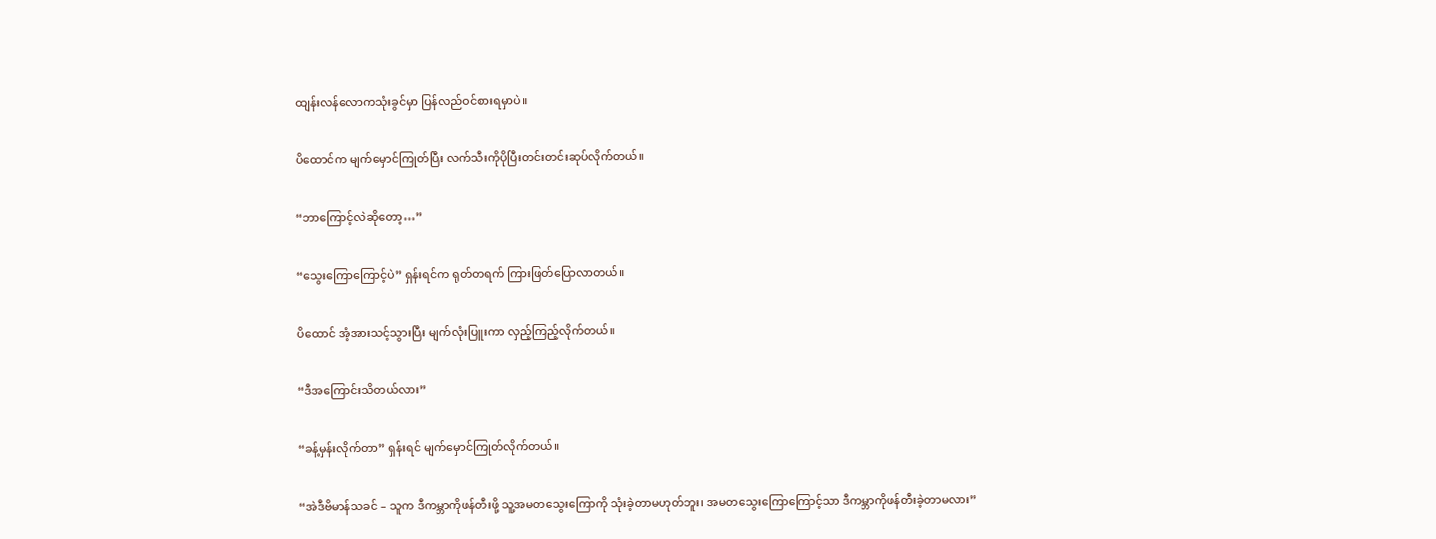ထျန်းလန်လောကသုံးခွင်မှာ ပြန်လည်ဝင်စားရမှာပဲ။

ပိထောင်က မျက်မှောင်ကြုတ်ပြီး လက်သီးကိုပိုပြီးတင်းတင်းဆုပ်လိုက်တယ်။

“ဘာကြောင့်လဲဆိုတော့…”

“သွေးကြောကြောင့်ပဲ” ရှန်းရင်က ရုတ်တရက် ကြားဖြတ်ပြောလာတယ်။

ပိထောင် အံ့အားသင့်သွားပြီး မျက်လုံးပြူးကာ လှည့်ကြည့်လိုက်တယ်။

“ဒီအကြောင်းသိတယ်လား”

“ခန့်မှန်းလိုက်တာ” ရှန်းရင် မျက်မှောင်ကြုတ်လိုက်တယ်။

“အဲဒီဗိမာန်သခင် – သူက ဒီကမ္ဘာကိုဖန်တီးဖို့ သူ့အမတသွေးကြောကို သုံးခဲ့တာမဟုတ်ဘူး၊ အမတသွေးကြောကြောင့်သာ ဒီကမ္ဘာကိုဖန်တီးခဲ့တာမလား”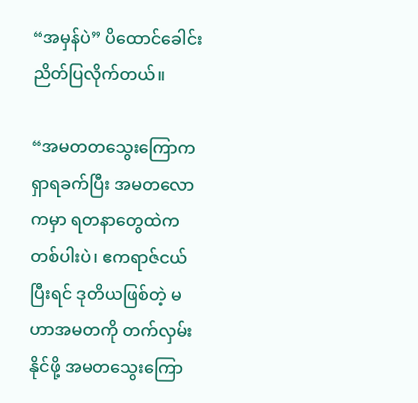“အမှန်ပဲ” ပိထောင်ခေါင်းညိတ်ပြလိုက်တယ်။

“အမတတသွေးကြောက ရှာရခက်ပြီး အမတလောကမှာ ရတနာတွေထဲကတစ်ပါးပဲ၊ ဧကရာဇ်ငယ်ပြီးရင် ဒုတိယဖြစ်တဲ့ မဟာအမတကို တက်လှမ်းနိုင်ဖို့ အမတသွေးကြော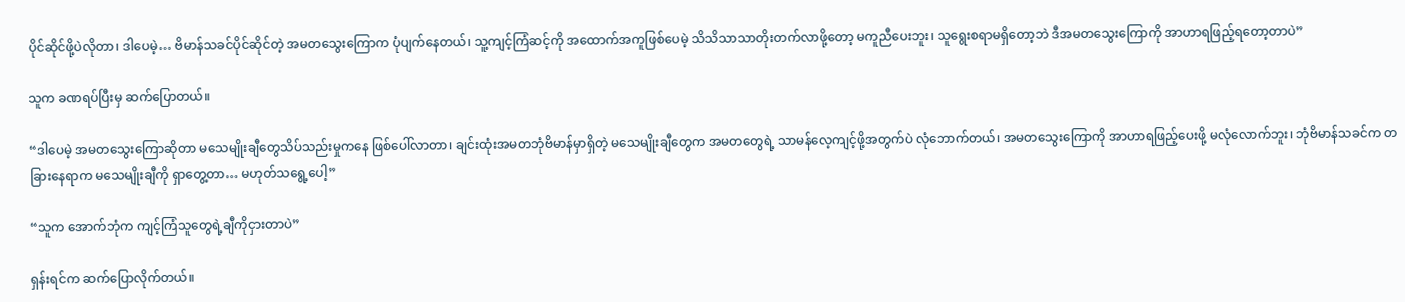ပိုင်ဆိုင်ဖို့ပဲလိုတာ၊ ဒါပေမဲ့… ဗိမာန်သခင်ပိုင်ဆိုင်တဲ့ အမတသွေးကြောက ပုံပျက်နေတယ်၊ သူ့ကျင့်ကြံဆင့်ကို အထောက်အကူဖြစ်ပေမဲ့ သိသိသာသာတိုးတက်လာဖို့တော့ မကူညီပေးဘူး၊ သူရွေးစရာမရှိတော့ဘဲ ဒီအမတသွေးကြောကို အာဟာရဖြည့်ရတော့တာပဲ”

သူက ခဏရပ်ပြီးမှ ဆက်ပြောတယ်။

“ဒါပေမဲ့ အမတသွေးကြောဆိုတာ မသေမျိုးချီတွေသိပ်သည်းမှုကနေ ဖြစ်ပေါ်လာတာ၊ ချင်းထုံးအမတဘုံဗိမာန်မှာရှိတဲ့ မသေမျိုးချီတွေက အမတတွေရဲ့ သာမန်လေ့ကျင့်ဖို့အတွက်ပဲ လုံဘောက်တယ်၊ အမတသွေးကြောကို အာဟာရဖြည့်ပေးဖို့ မလုံလောက်ဘူး၊ ဘုံဗိမာန်သခင်က တခြားနေရာက မသေမျိုးချီကို ရှာတွေ့တာ… မဟုတ်သရွေ့ပေါ့”

“သူက အောက်ဘုံက ကျင့်ကြံသူတွေရဲ့ချီကိုငှားတာပဲ”

ရှန်းရင်က ဆက်ပြောလိုက်တယ်။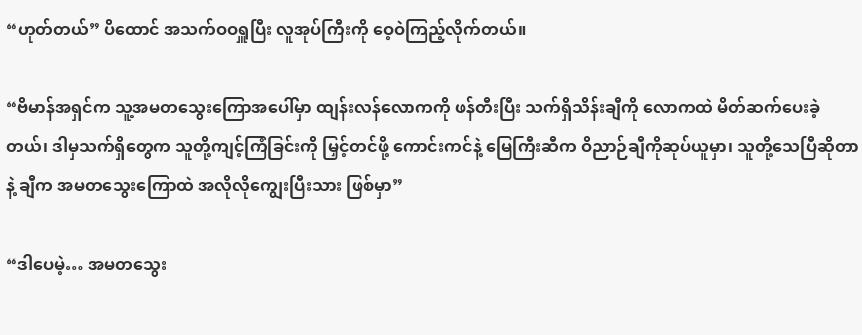“ဟုတ်တယ်” ပိထောင် အသက်ဝဝရှူပြီး လူအုပ်ကြီးကို ဝေ့ဝဲကြည့်လိုက်တယ်။

“ဗိမာန်အရှင်က သူ့အမတသွေးကြောအပေါ်မှာ ထျန်းလန်လောကကို ဖန်တီးပြီး သက်ရှိသိန်းချီကို လောကထဲ မိတ်ဆက်ပေးခဲ့တယ်၊ ဒါမှသက်ရှိတွေက သူတို့ကျင့်ကြံခြင်းကို မြှင့်တင်ဖို့ ကောင်းကင်နဲ့ မြေကြီးဆီက ဝိညာဉ်ချီကိုဆုပ်ယူမှာ၊ သူတို့သေပြီဆိုတာနဲ့ ချီက အမတသွေးကြောထဲ အလိုလိုကျွေးပြီးသား ဖြစ်မှာ”

“ဒါပေမဲ့… အမ‌တသွေး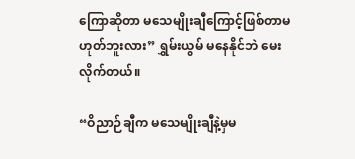ကြောဆိုတာ မသေမျိုးချီကြောင့်ဖြစ်တာမဟုတ်ဘူးလား” ရွှမ်းယွမ် မနေနိုင်ဘဲ မေးလိုက်တယ်။

“ဝိညာဉ်ချီက မသေမျိုးချီနဲ့မှမ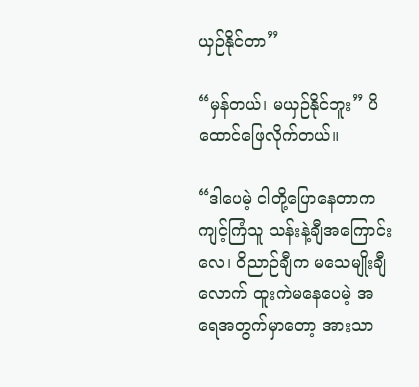ယှဉ်နိုင်တာ”

“မှန်တယ်၊ မယှဉ်နိုင်ဘူး” ပိထောင်ဖြေလိုက်တယ်။

“ဒါပေမဲ့ ငါတို့ပြောနေတာက ကျင့်ကြံသူ သန်းနဲ့ချီအကြောင်းလေ၊ ဝိညာဉ်ချီက မသေမျိုးချီလောက် ထူးကဲမနေပေမဲ့ အရေအတွက်မှာတော့ အားသာ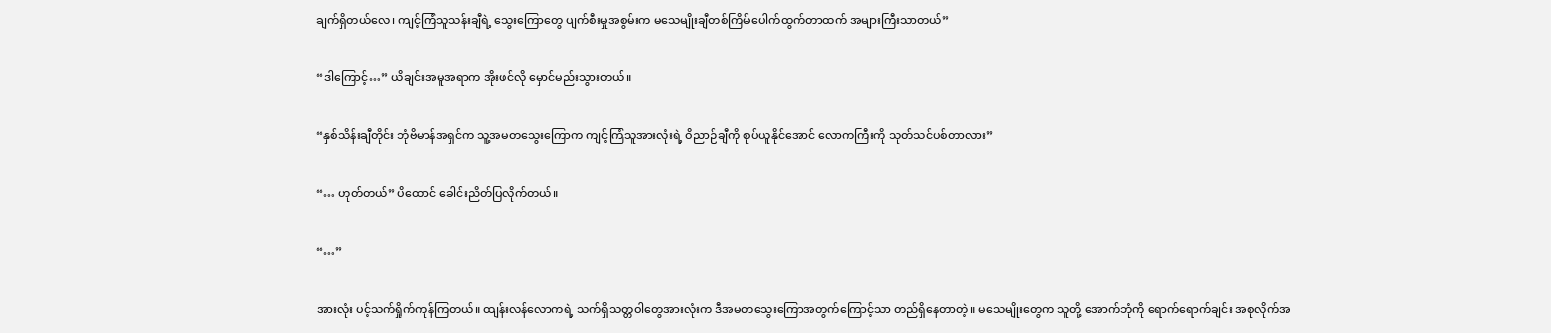ချက်ရှိတယ်လေ၊ ကျင့်ကြံသူသန်းချီရဲ့ သွေးကြောတွေ ပျက်စီးမှုအစွမ်းက မသေမျိုးချီတစ်ကြိမ်ပေါက်ထွက်တာထက် အများကြီးသာတယ်”

“ဒါကြောင့်…” ယိချင်းအမူအရာက အိုးဖင်လို မှောင်မည်းသွားတယ်။

“နှစ်သိန်းချီတိုင်း ဘုံဗိမာန်အရှင်က သူ့အမတသွေးကြောက ကျင့်ကြံသူအားလုံးရဲ့ ဝိညာဉ်ချီကို စုပ်ယူနိုင်အောင် လောကကြီးကို သုတ်သင်ပစ်တာလား”

“… ဟုတ်တယ်” ပိထောင် ခေါင်းညိတ်ပြလိုက်တယ်။

“…”

အားလုံး ပင့်သက်ရှိုက်ကုန်ကြတယ်။ ထျန်းလန်လောကရဲ့ သက်ရှိသတ္တဝါတွေအားလုံးက ဒီအမတသွေးကြောအတွက်ကြောင့်သာ တည်ရှိနေတာတဲ့။ မသေမျိုးတွေက သူတို့ အောက်ဘုံကို ရောက်ရောက်ချင်း အစုလိုက်အ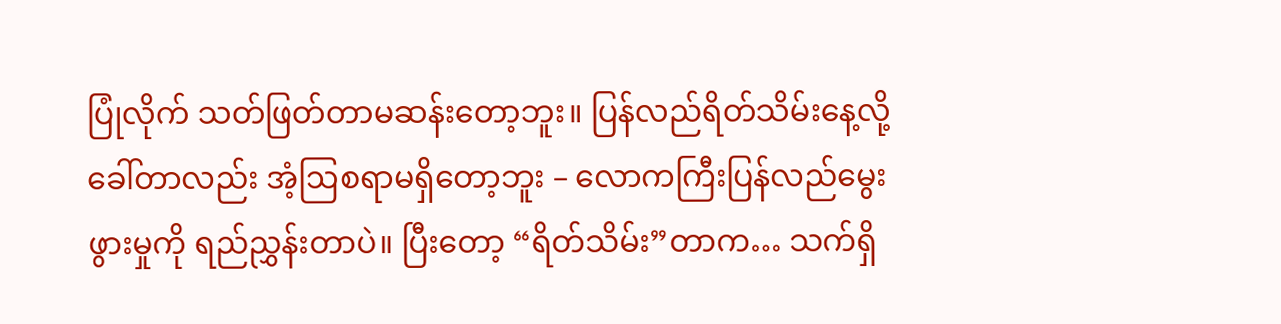ပြုံလိုက် သတ်ဖြတ်တာမဆန်းတော့ဘူး။ ပြန်လည်ရိတ်သိမ်းနေ့လို့ ခေါ်တာလည်း အံ့ဩစရာမရှိတော့ဘူး – လောကကြီးပြန်လည်မွေးဖွားမှုကို ရည်ညွှန်းတာပဲ။ ပြီးတော့ “ရိတ်သိမ်း”တာက… သက်ရှိ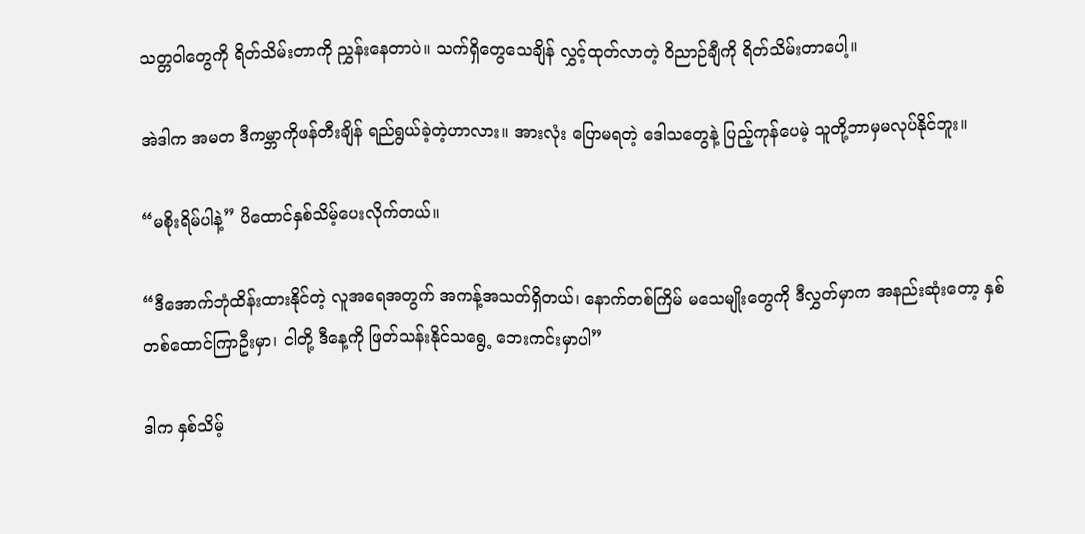သတ္တဝါတွေကို ရိတ်သိမ်းတာကို ညွှန်းနေတာပဲ။ သက်ရှိတွေသေချိန် လွှင့်ထုတ်လာတဲ့ ဝိညာဉ်ချီကို ရိတ်သိမ်းတာပေါ့။

အဲဒါက အမတ ဒီကမ္ဘာကိုဖန်တီးချိန် ရည်ရွယ်ခဲ့တဲ့ဟာလား။ အားလုံး ပြောမရတဲ့‌‌ ဒေါသတွေနဲ့ ပြည့်ကုန်ပေမဲ့ သူတို့ဘာမှမလုပ်နိုင်ဘူး။

“မစိုးရိမ်ပါနဲ့” ပိထောင်နှစ်သိမ့်ပေးလိုက်တယ်။

“ဒီအောက်ဘုံထိန်းထားနိုင်တဲ့ လူအရေအတွက် အကန့်အသတ်ရှိတယ်၊ နောက်တစ်ကြိမ် မသေမျိုးတွေကို ဒီလွှတ်မှာက အနည်းဆုံးတော့ နှစ်တစ်ထောင်ကြာဦးမှာ၊ ငါတို့ ဒီနေ့ကို ဖြတ်သန်းနိုင်သရွေ့ ဘေးကင်းမှာပါ”

ဒါက နှစ်သိမ့်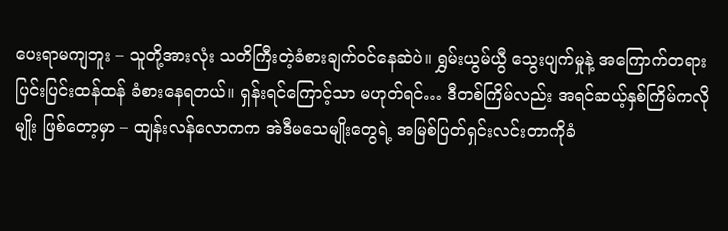ပေးရာမကျဘူး – သူတို့အားလုံး သတိကြီးတဲ့ခံစားချက်ဝင်နေဆဲပဲ။ ရွှမ်းယွမ်ယွီ သွေးပျက်မှုနဲ့ အကြောက်တရား ပြင်းပြင်းထန်ထန် ခံစားနေရတယ်။ ရှန်းရင်ကြောင့်သာ မဟုတ်ရင်… ဒီတစ်ကြိမ်လည်း အရင်ဆယ့်နှစ်ကြိမ်ကလိုမျိုး ဖြစ်တော့မှာ – ထျန်းလန်လောကက အဲဒီမသေမျိုးတွေရဲ့ အမြစ်ပြတ်ရှင်းလင်းတာကိုခံ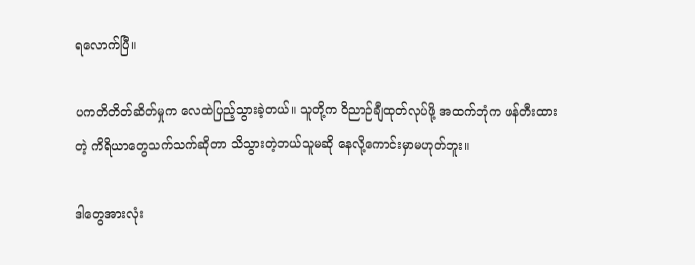ရလောက်ပြီ။

ပကတိတိတ်ဆိတ်မှုက လေထဲပြည့်‌သွားခဲ့တယ်။ သူတို့က ဝိညာဉ်ချီထုတ်လုပ်ဖို့ အထက်ဘုံက ဖန်တီးထားတဲ့ ကိရိယာတွေသက်သက်ဆိုတာ သိသွားတဲ့ဘယ်သူမဆို နေလို့ကောင်းမှာမဟုတ်ဘူး။

ဒါတွေအားလုံး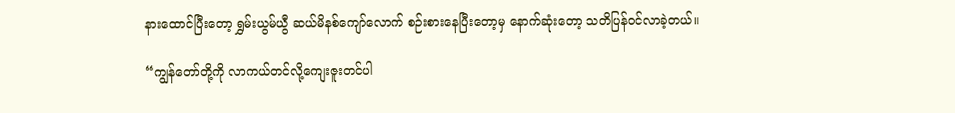နားထောင်ပြီးတော့ ရွှမ်းယွမ်ယွီ ဆယ်မိနစ်ကျော်လောက် စဉ်းစားနေပြီးတော့မှ နောက်ဆုံးတော့ သတိပြန်ဝင်လာခဲ့တယ်။

“ကျွန်တော်တို့ကို လာကယ်တင်လို့ကျေးဇူးတင်ပါ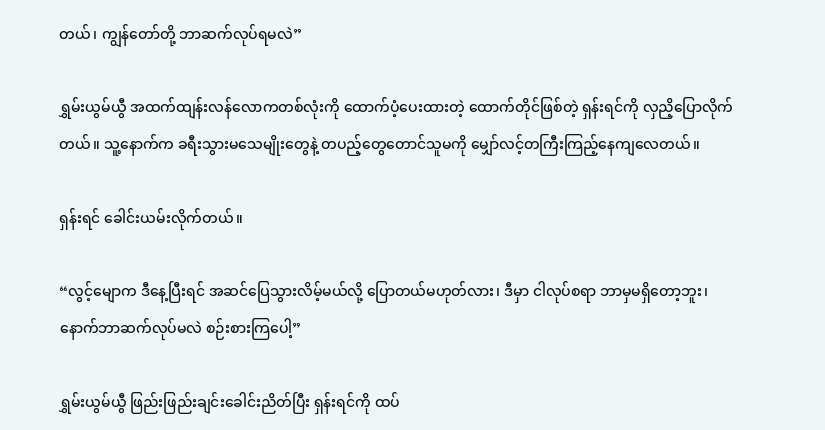တယ်၊ ကျွန်တော်တို့ ဘာဆက်လုပ်ရမလဲ”

ရွှမ်းယွမ်ယွီ အထက်ထျန်းလန်လောကတစ်လုံးကို ထောက်ပံ့ပေးထားတဲ့ ထောက်တိုင်ဖြစ်တဲ့ ရှန်းရင်ကို လှညိ့ပြောလိုက်တယ်။ သူ့နောက်က ခရီးသွားမသေမျိုးတွေနဲ့ တပည့်တွေတောင်သူမကို မျှော်လင့်တကြီးကြည့်နေကျလေတယ်။

ရှန်းရင် ခေါင်းယမ်းလိုက်တယ်။

“လွင့်မျောက ဒီနေ့ပြီး‌ရင် အဆင်ပြေသွားလိမ့်မယ်လို့ ပြောတယ်မဟုတ်လား၊ ဒီမှာ ငါလုပ်စရာ ဘာမှမရှိတော့ဘူး၊ နောက်ဘာဆက်လုပ်မလဲ စဉ်းစားကြပေါ့”

ရွှမ်းယွမ်ယွီ ဖြည်းဖြည်းချင်းခေါင်းညိတ်ပြီး ရှန်းရင်ကို ထပ်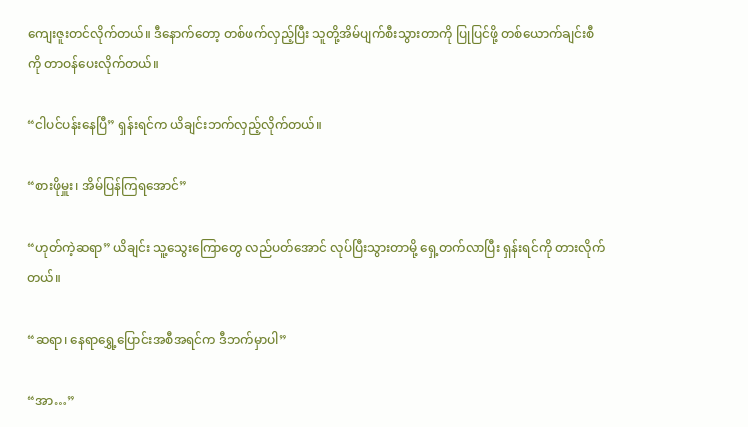ကျေးဇူးတင်လိုက်တယ်။ ဒီနောက်တော့ တစ်ဖက်လှည့်ပြီး သူတို့အိမ်ပျက်စီးသွားတာကို ပြုပြင်ဖို့ တစ်ယောက်ချင်းစီကို တာဝန်ပေးလိုက်တယ်။

“ငါပင်ပန်းနေပြီ” ရှန်းရင်က ယိချင်းဘက်လှည့်လိုက်တယ်။

“စားဖိုမှူး၊ အိမ်ပြန်ကြရအောင်”

“ဟုတ်ကဲ့ဆရာ” ယိချင်း သူ့သွေးကြောတွေ လည်ပတ်အောင် လုပ်ပြီးသွားတာမို့ ရှေ့တက်လာပြီး ရှန်းရင်ကို တားလိုက်တယ်။

“ဆရာ၊ နေရာရွှေ့ပြောင်းအစီအရင်က ဒီဘက်မှာပါ”

“အာ…”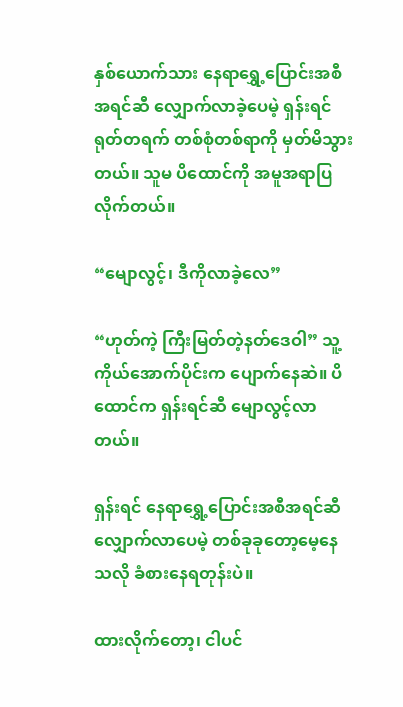နှစ်ယောက်သား နေရာရွှေ့ပြောင်းအစီအရင်ဆီ လျှောက်လာခဲ့ပေမဲ့ ရှန်းရင် ရုတ်တရက် တစ်စုံတစ်ရာကို မှတ်မိသွားတယ်။ သူမ ပိထောင်ကို အမူအရာပြလိုက်တယ်။

“မျောလွင့်၊ ဒီကိုလာခဲ့လေ”

“ဟုတ်ကဲ့ ကြီးမြတ်တဲ့နတ်ဒေဝါ” သူ့ကိုယ်အောက်ပိုင်းက ပျောက်နေဆဲ။ ပိထောင်က ရှန်းရင်ဆီ မျောလွင့်လာတယ်။

ရှန်းရင် နေရာရွှေ့ပြောင်းအစီအရင်ဆီ လျှောက်လာပေမဲ့ တစ်ခုခုတော့မေ့နေသလို ခံစားနေရတုန်းပဲ။

ထားလိုက်တော့၊ ငါပင်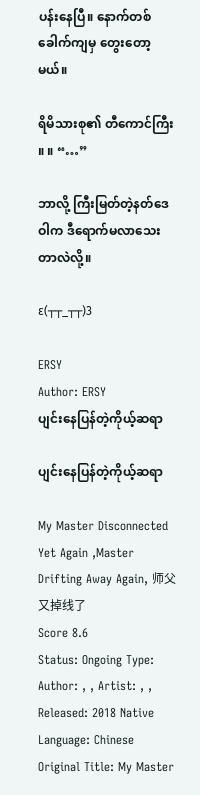ပန်းနေပြီ။ နောက်တစ်ခေါက်ကျမှ တွေးတော့မယ်။

ရိမိသားစု၏ တီကောင်ကြီး ။ ။ “…”

ဘာလို့ ကြီးမြတ်တဲ့နတ်ဒေဝါက ဒီရောက်မလာသေးတာလဲလို့။

ε(┬┬_┬┬)3

ERSY
Author: ERSY
ပျင်းနေပြန်တဲ့ကိုယ့်ဆရာ

ပျင်းနေပြန်တဲ့ကိုယ့်ဆရာ

My Master Disconnected Yet Again ,Master Drifting Away Again, 师父又掉线了
Score 8.6
Status: Ongoing Type: Author: , , Artist: , , Released: 2018 Native Language: Chinese
Original Title: My Master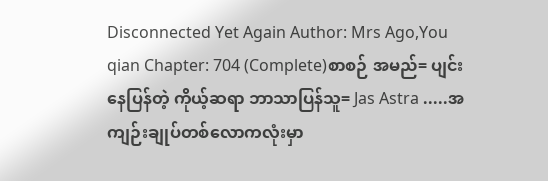Disconnected Yet Again Author: Mrs Ago,You qian Chapter: 704 (Complete)စာစဉ် အမည်= ပျင်းနေပြန်တဲ့ ကိုယ့်ဆရာ ဘာသာပြန်သူ= Jas Astra .....အကျဉ်းချုပ်တစ်လောကလုံးမှာ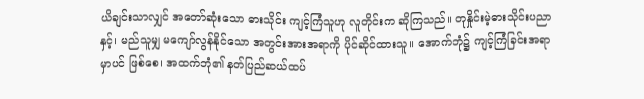ယိချင်းသာလျှင် အတော်ဆုံးသော ဓားသိုင်း ကျင့်ကြံသူဟု လူတိုင်းက ဆိုကြသည်။ တုနှိုင်းမဲ့ဓားသိုင်းပညာနှင့်၊ မည်သူမျှ မကျော်လွန်နိုင်သော အတွင်းအားအရာကို ပိုင်ဆိုင်ထားသူ။ အောက်ဘုံ၌ ကျင့်ကြံခြင်းအရာမှာပင် ဖြစ်စေ၊ အထက်ဘုံ၏ နတ်ပြည်ဆယ်ထပ်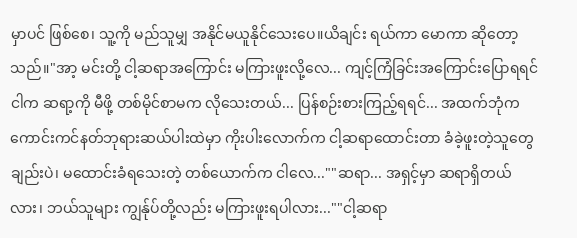မှာပင် ဖြစ်စေ၊ သူ့ကို မည်သူမျှ အနိုင်မယူနိုင်သေးပေ။ယိချင်း ရယ်ကာ မောကာ ဆိုတော့သည်။"အာ့ မင်းတို့ ငါ့ဆရာအကြောင်း မကြားဖူးလို့လေ... ကျင့်ကြံခြင်းအကြောင်းပြောရရင် ငါက ဆရာ့ကို မီဖို့ တစ်မိုင်စာမက လိုသေးတယ်... ပြန်စဉ်းစားကြည့်ရရင်... အထက်ဘုံက ကောင်းကင်နတ်ဘုရားဆယ်ပါးထဲမှာ ကိုးပါးလောက်က ငါ့ဆရာထောင်းတာ ခံခဲ့ဖူးတဲ့သူတွေချည်းပဲ၊ မထောင်းခံရသေးတဲ့ တစ်ယောက်က ငါလေ...""ဆရာ... အရှင့်မှာ ဆရာရှိတယ်လား၊ ဘယ်သူများ ကျွန်ုပ်တို့လည်း မကြားဖူးရပါလား...""ငါ့ဆရာ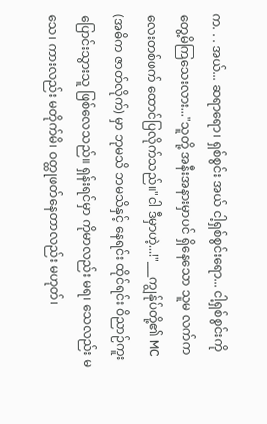က. . . အယ်... ဆရာရော၊ ရှစ်စွင်း အယ် ငါ့ရှစ်စွင်းရော... ငါ့ရှစ်စွင်းကို တွေ့မိကြသေးလား..."သူတို့ အနီးအနားမှာပင် ရှိနေသော သူမ လက်ကလေးတစ်ဖက် ထောင်ပြလိုက်သည်။"ငါ ဒီမှာဟဲ့...!"___ကျွန်ုပ်တို့၏ MC (အဓိက ဇာတ်လိုက်) မှာ ဘုမသိ ဘမသိနှင့် နေရင်း ထိုင်ရင်း ဝိညာဉ်ကူးပြောင်းသွားသူ ဖြစ်လေသည်။ ရှန်းရင်မှာ ကိုမာလည်း မရ၊ သေလည်း မသေ၊ ကားလည်း မတိုက်မိ၊ ဝတ္ထုဖတ်နေတာလည်း မဟုတ်၊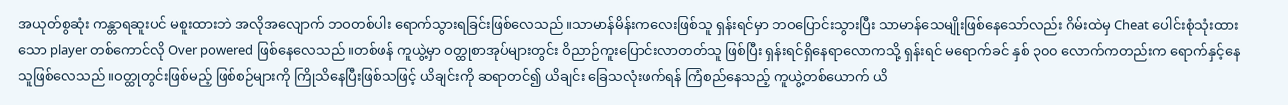အယုတ်စွဆုံး ကန္တာရဆူးပင် မစူးထားဘဲ အလိုအလျောက် ဘဝတစ်ပါး ရောက်သွားရခြင်းဖြစ်လေသည်။သာမာန်မိန်းကလေးဖြစ်သူ ရှန်းရင်မှာ ဘဝပြောင်းသွားပြီး သာမာန်သေမျိုးဖြစ်နေသော်လည်း ဂိမ်းထဲမှ Cheat ပေါင်းစုံသုံးထားသော player တစ်ကောင်လို Over powered ဖြစ်နေလေသည်။တစ်ဖန် ကူယွဲ့မှာ ဝတ္ထုစာအုပ်များတွင်း ဝိညာဉ်ကူးပြောင်းလာတတ်သူ ဖြစ်ပြီး ရှန်းရင်ရှိနေရာလောကသို့ ရှန်းရင် မရောက်ခင် နှစ် ၃၀၀ လောက်ကတည်းက ရောက်နှင့်နေသူဖြစ်လေသည်။ဝတ္ထုတွင်းဖြစ်မည့် ဖြစ်စဉ်များကို ကြိုသိနေပြီးဖြစ်သဖြင့် ယိချင်းကို ဆရာတင်၍ ယိချင်း ခြေသလုံးဖက်ရန် ကြံစည်နေသည့် ကူယွဲ့တစ်ယောက် ယိ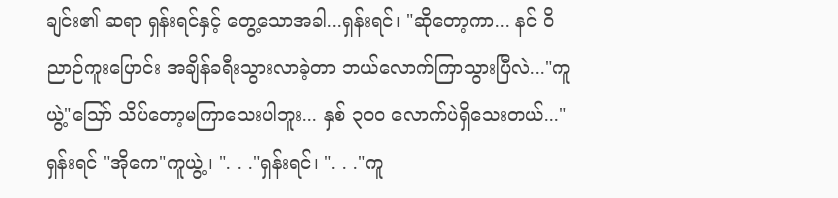ချင်း၏ ဆရာ ရှန်းရင်နှင့် တွေ့သောအခါ...ရှန်းရင်၊ "ဆိုတော့ကာ... နင် ဝိညာဉ်ကူးပြောင်း အချိန်ခရီးသွားလာခဲ့တာ ဘယ်လောက်ကြာသွားပြီလဲ..."ကူယွဲ့"သြော် သိပ်တော့မကြာသေးပါဘူး... နှစ် ၃၀၀ လောက်ပဲရှိသေးတယ်..."ရှန်းရင် "အိုကေ"ကူယွဲ့၊ ". . ."ရှန်းရင်၊ ". . ."ကူ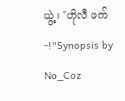ယွဲ့၊ "ဟိုလီ ဖက်-!"Synopsis by No_Coz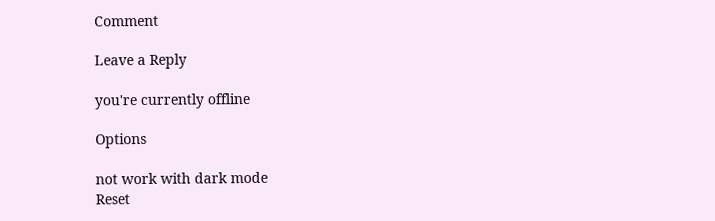Comment

Leave a Reply

you're currently offline

Options

not work with dark mode
Reset